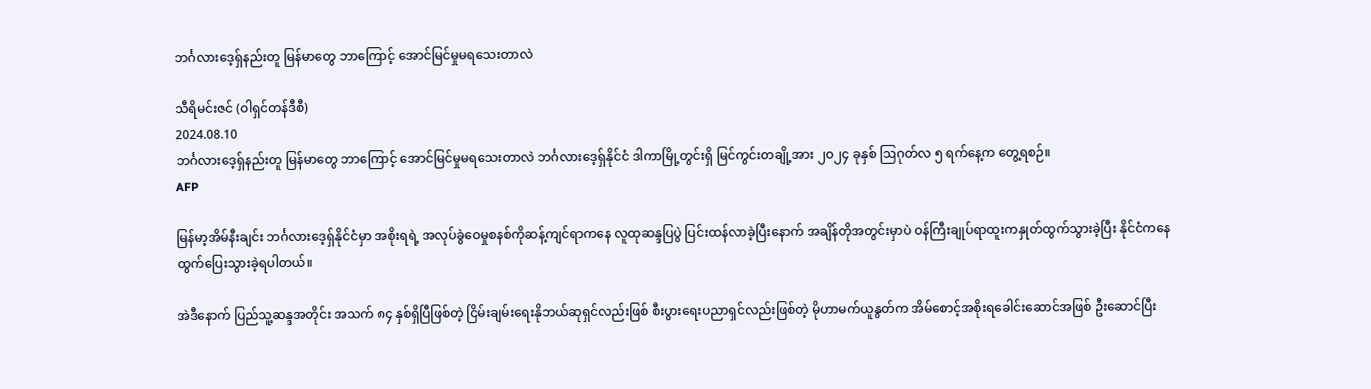ဘင်္ဂလားဒေ့ရှ်နည်းတူ မြန်မာတွေ ဘာကြောင့် အောင်မြင်မှုမရသေးတာလဲ

သီရိမင်းဇင် (ဝါရှင်တန်ဒီစီ)
2024.08.10
ဘင်္ဂလားဒေ့ရှ်နည်းတူ မြန်မာတွေ ဘာကြောင့် အောင်မြင်မှုမရသေးတာလဲ ဘင်္ဂလားဒေ့ရှ်နိုင်ငံ ဒါကာမြို့တွင်းရှိ မြင်ကွင်းတချို့အား ၂ဝ၂၄ ခုနှစ် ဩဂုတ်လ ၅ ရက်နေ့က တွေ့ရစဉ်။
AFP

မြန်မာ့အိမ်နီးချင်း ဘင်္ဂလားဒေ့ရှ်နိုင်ငံမှာ အစိုးရရဲ့ အလုပ်ခွဲဝေမှုစနစ်ကိုဆန့်ကျင်ရာကနေ လူထုဆန္ဒပြပွဲ ပြင်းထန်လာခဲ့ပြီးနောက် အချိန်တိုအတွင်းမှာပဲ ဝန်ကြီးချုပ်ရာထူးကနှုတ်ထွက်သွားခဲ့ပြီး နိုင်ငံကနေ ထွက်ပြေးသွားခဲ့ရပါတယ်။

အဲဒီနောက် ပြည်သူ့ဆန္ဒအတိုင်း အသက် ၈၄ နှစ်ရှိပြီဖြစ်တဲ့ ငြိမ်းချမ်းရေးနိုဘယ်ဆုရှင်လည်းဖြစ် စီးပွား‌ရေးပညာရှင်လည်းဖြစ်တဲ့ မိုဟာမက်ယူနွတ်က အိမ်စောင့်အစိုးရခေါင်းဆောင်အဖြစ် ဦးဆောင်ပြီး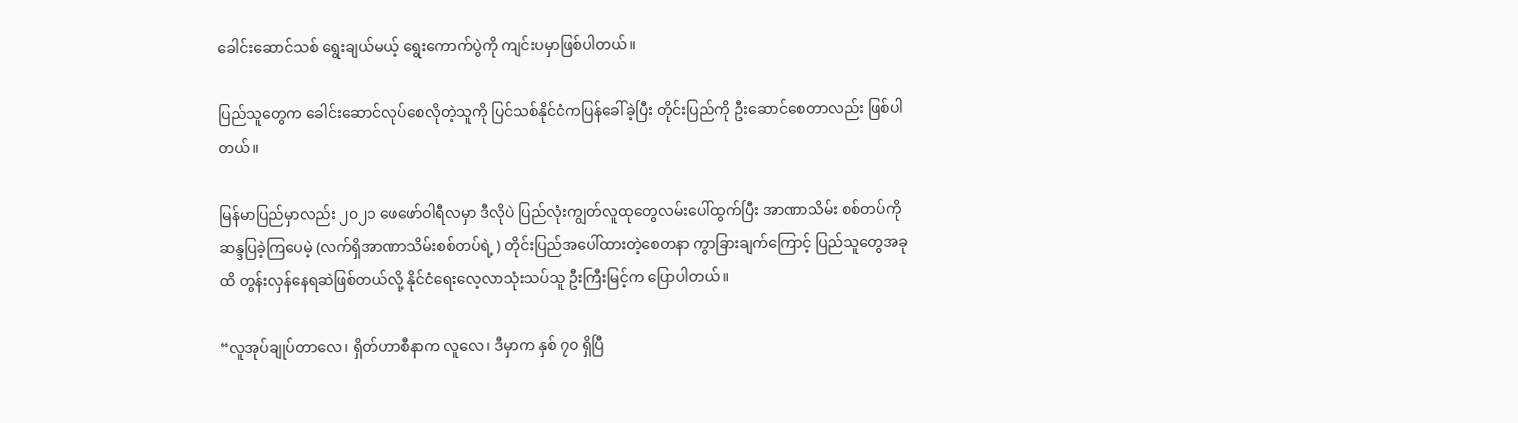ခေါင်းဆောင်သစ် ရွေးချယ်မယ့် ရွေးကောက်ပွဲကို ကျင်းပမှာဖြစ်ပါတယ်။

ပြည်သူတွေက ခေါင်းဆောင်လုပ်စေလိုတဲ့သူကို ပြင်သစ်နိုင်ငံကပြန်ခေါ်ခဲ့ပြီး တိုင်းပြည်ကို ဦးဆောင်စေတာလည်း ဖြစ်ပါတယ်။

မြန်မာပြည်မှာလည်း ၂၀၂၁ ဖေဖော်ဝါရီလမှာ ဒီလိုပဲ ပြည်လုံးကျွတ်လူထုတွေလမ်းပေါ်ထွက်ပြီး အာဏာသိမ်း စစ်တပ်ကို ဆန္ဒပြခဲ့ကြပေမဲ့ (လက်ရှိအာဏာသိမ်းစစ်တပ်ရဲ့ ) တိုင်းပြည်အပေါ်ထားတဲ့စေတနာ ကွာခြားချက်ကြောင့် ပြည်သူတွေအခုထိ တွန်းလှန်နေရဆဲဖြစ်တယ်လို့ နိုင်ငံရေးလေ့လာသုံးသပ်သူ ဦးကြီးမြင့်က ပြောပါတယ်။

“လူအုပ်ချုပ်တာလေ၊ ရှိတ်ဟာစီနာက လူလေ၊ ဒီမှာက နှစ် ၇၀ ရှိပြီ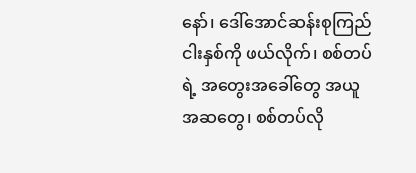နော်၊ ဒေါ်အောင်ဆန်းစုကြည် ငါးနှစ်ကို ဖယ်လိုက်၊ စစ်တပ်ရဲ့ အတွေးအခေါ်တွေ အယူအဆတွေ၊ စစ်တပ်လို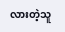လားတဲ့သူ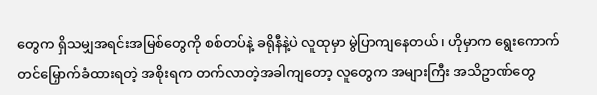တွေက ရှိသမျှအရင်းအမြစ်တွေကို စစ်တပ်နဲ့ ခရိုနီနဲ့ပဲ လူထုမှာ မွဲပြာကျနေတယ်၊ ဟိုမှာက ရွေးကောက်တင်မြှောက်ခံထားရတဲ့ အစိုးရက တက်လာတဲ့အခါကျတော့ လူတွေက အများကြီး အသိဥာဏ်တွေ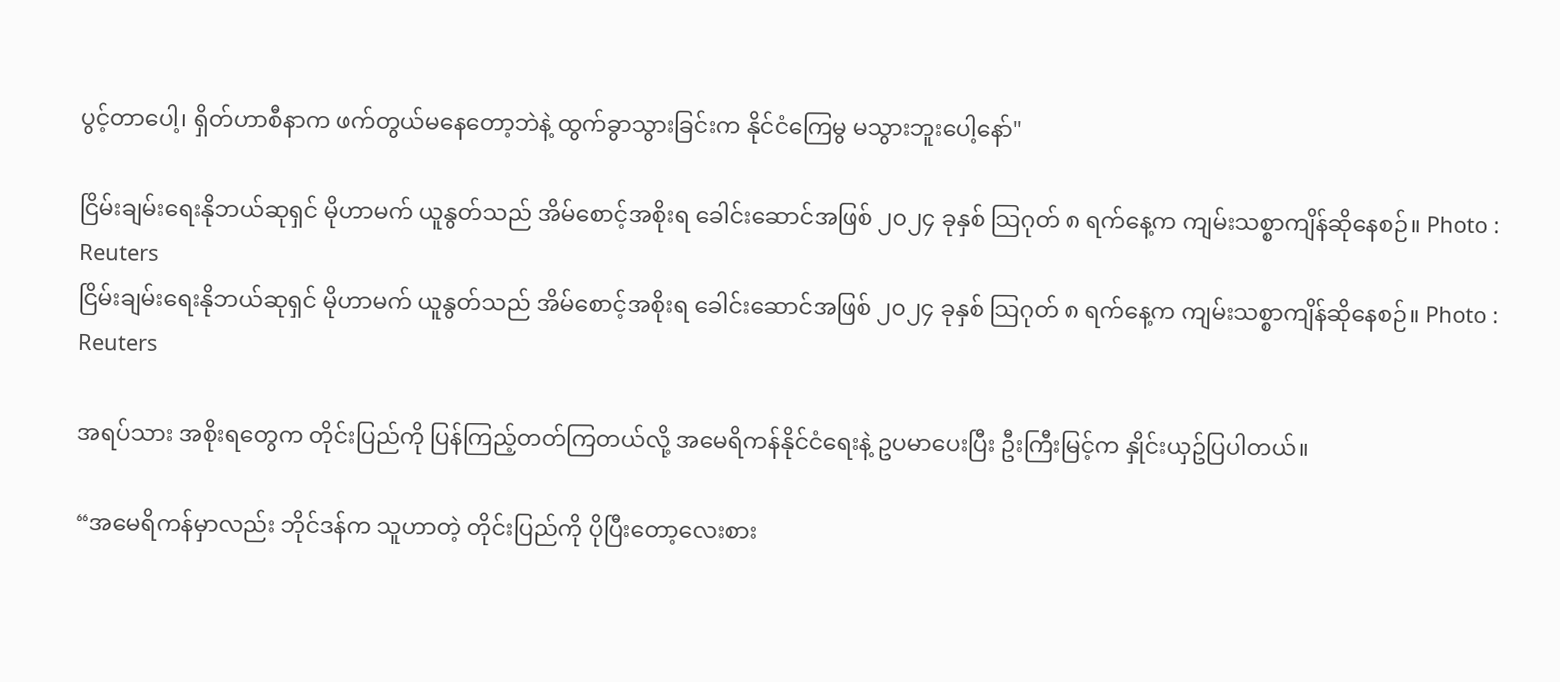ပွင့်တာပေါ့၊ ရှိတ်ဟာစီနာက ဖက်တွယ်မနေတော့ဘဲနဲ့ ထွက်ခွာသွားခြင်းက နိုင်ငံကြေမွ မသွားဘူးပေါ့နော်"

ငြိမ်းချမ်းရေးနိုဘယ်ဆုရှင် မိုဟာမက် ယူနွတ်သည် အိမ်စောင့်အစိုးရ ခေါင်းဆောင်အဖြစ် ၂၀၂၄ ခုနှစ် သြဂုတ် ၈ ရက်နေ့က ကျမ်းသစ္စာကျိန်ဆိုနေစဉ်။ Photo : Reuters
ငြိမ်းချမ်းရေးနိုဘယ်ဆုရှင် မိုဟာမက် ယူနွတ်သည် အိမ်စောင့်အစိုးရ ခေါင်းဆောင်အဖြစ် ၂၀၂၄ ခုနှစ် သြဂုတ် ၈ ရက်နေ့က ကျမ်းသစ္စာကျိန်ဆိုနေစဉ်။ Photo : Reuters

အရပ်သား အစိုးရတွေက တိုင်းပြည်ကို ပြန်ကြည့်တတ်ကြတယ်လို့ အမေရိကန်နိုင်ငံရေးနဲ့ ဥပမာပေးပြီး ဦးကြီးမြင့်က နှိုင်းယှဥ်ပြပါတယ်။

“အမေရိကန်မှာလည်း ဘိုင်ဒန်က သူဟာတဲ့ တိုင်းပြည်ကို ပိုပြီးတော့လေးစား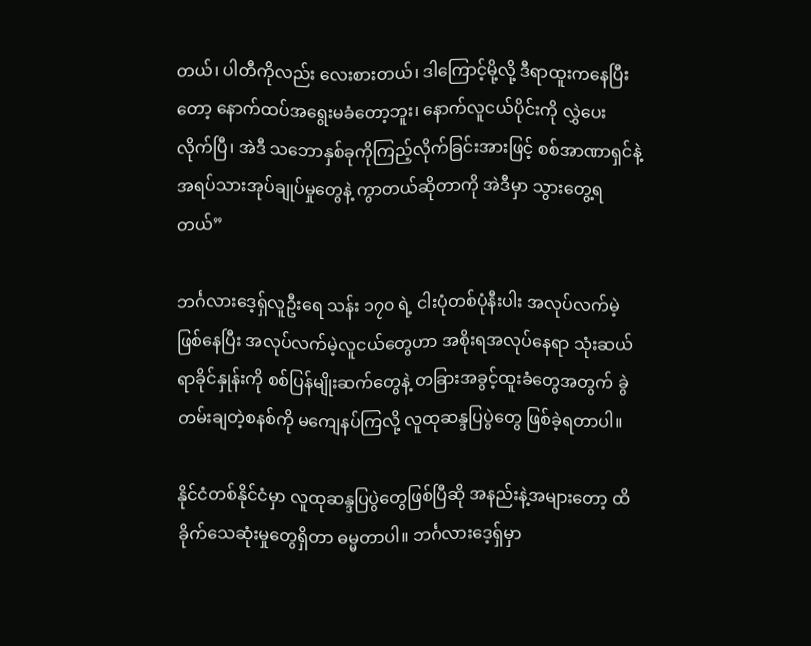တယ်၊ ပါတီကိုလည်း လေးစားတယ်၊ ဒါကြောင့်မို့လို့ ဒီရာထူးကနေပြီးတော့ နောက်ထပ်အရွေးမခံတော့ဘူး၊ နောက်လူငယ်ပိုင်းကို လွှဲပေးလိုက်ပြီ၊ အဲဒီ သဘောနှစ်ခုကိုကြည့်လိုက်ခြင်းအားဖြင့် စစ်အာဏာရှင်နဲ့ အရပ်သားအုပ်ချုပ်မှုတွေနဲ့ ကွာတယ်ဆိုတာကို အဲဒီမှာ သွားတွေ့ရတယ်”

ဘင်္ဂလားဒေ့ရှ်လူဦးရေ သန်း ၁၇၀ ရဲ့ ငါးပုံတစ်ပုံနီးပါး အလုပ်လက်မဲ့ဖြစ်နေပြီး အလုပ်လက်မဲ့လူငယ်တွေဟာ အစိုးရအလုပ်နေရာ သုံးဆယ်ရာခိုင်နှုန်းကို စစ်ပြန်မျိုးဆက်တွေနဲ့ တခြားအခွင့်ထူးခံတွေအတွက် ခွဲတမ်းချတဲ့စနစ်ကို မကျေနပ်ကြလို့ လူထုဆန္ဒပြပွဲတွေ ဖြစ်ခဲ့ရတာပါ။

နိုင်ငံတစ်နိုင်ငံမှာ လူထုဆန္ဒပြပွဲတွေဖြစ်ပြီဆို အနည်းနဲ့အများတော့ ထိခိုက်သေဆုံးမှုတွေရှိတာ ဓမ္မတာပါ။ ဘင်္ဂလားဒေ့ရှ်မှာ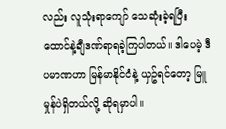လည်း လူသုံးရာကျော် သေဆုံးခဲ့ရပြီး ထောင်နဲ့ချီဒဏ်ရာရခဲ့ကြပါတယ်။ ဒါပေမဲ့ ဒီပမာဏဟာ မြန်မာနိုင်ငံနဲ့ ယှဥ်ရင်တော့ မြူမှုန်ပဲရှိတယ်လို့ ဆိုရမှာပါ။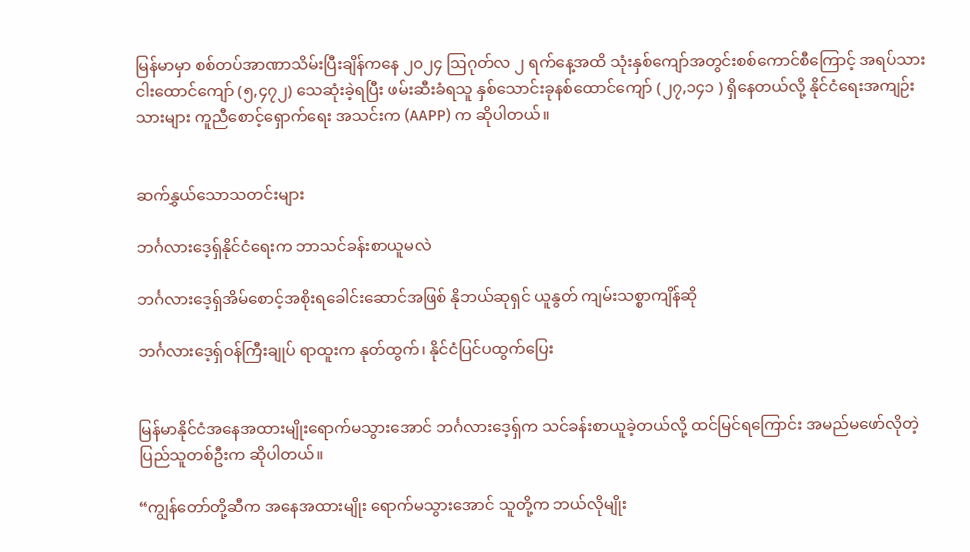မြန်မာမှာ စစ်တပ်အာဏာသိမ်းပြီးချိန်ကနေ ၂၀၂၄ ဩဂုတ်လ ၂ ရက်နေ့အထိ သုံးနှစ်ကျော်အတွင်းစစ်ကောင်စီကြောင့် အရပ်သား ငါးထောင်ကျော် (၅,၄၇၂) သေဆုံးခဲ့ရပြီး ဖမ်းဆီးခံရသူ နှစ်သောင်းခုနစ်ထောင်ကျော် (၂၇,၁၄၁ ) ရှိနေတယ်လို့ နိုင်ငံရေးအကျဉ်းသားများ ကူညီစောင့်ရှောက်ရေး အသင်းက (AAPP) က ဆိုပါတယ်။


ဆက်နွှယ်သောသတင်းများ

ဘင်္ဂလားဒေ့ရှ်နိုင်ငံရေးက ဘာသင်ခန်းစာယူမလဲ

ဘင်္ဂလားဒေ့ရှ်အိမ်စောင့်အစိုးရခေါင်းဆောင်အဖြစ် နိုဘယ်ဆုရှင် ယူနွတ် ကျမ်းသစ္စာကျိန်ဆို

ဘင်္ဂလားဒေ့ရှ်ဝန်ကြီးချုပ် ရာထူးက နုတ်ထွက်၊ နိုင်ငံပြင်ပထွက်ပြေး


မြန်မာနိုင်ငံအနေအထားမျိုးရောက်မသွားအောင် ဘင်္ဂလားဒေ့ရှ်က သင်ခန်းစာယူခဲ့တယ်လို့ ထင်မြင်ရကြောင်း အမည်မဖော်လိုတဲ့ ပြည်သူတစ်ဦးက ဆိုပါတယ်။

“ကျွန်တော်တို့ဆီက အနေအထားမျိုး ရောက်မသွားအောင် သူတို့က ဘယ်လိုမျိုး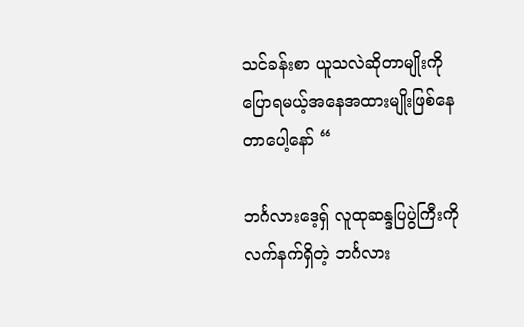သင်ခန်းစာ ယူသလဲဆိုတာမျိုးကို ပြောရမယ့်အနေအထားမျိုးဖြစ်နေတာပေါ့နော် “

ဘင်္ဂလားဒေ့ရှ် လူထုဆန္ဒပြပွဲကြီးကို လက်နက်ရှိတဲ့ ဘင်္ဂလား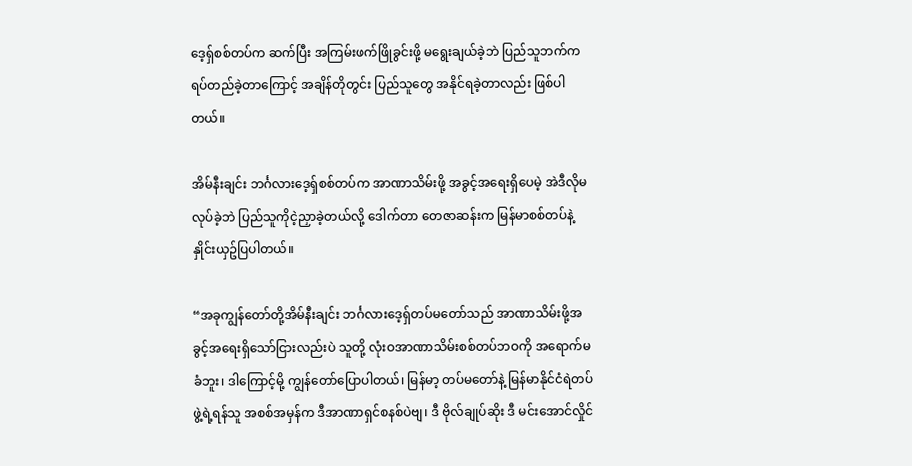ဒေ့ရှ်စစ်တပ်က ဆက်ပြီး အကြမ်းဖက်ဖြိုခွင်းဖို့ မရွေးချယ်ခဲ့ဘဲ ပြည်သူဘက်က ရပ်တည်ခဲ့တာကြောင့် အချိန်တိုတွင်း ပြည်သူတွေ အနိုင်ရခဲ့တာလည်း ဖြစ်ပါတယ်။

အိမ်နီးချင်း ဘင်္ဂလားဒေ့ရှ်စစ်တပ်က အာဏာသိမ်းဖို့ အခွင့်အရေးရှိပေမဲ့ အဲဒီလိုမလုပ်ခဲ့ဘဲ ပြည်သူကိုငဲ့ညှာခဲ့တယ်လို့ ဒေါက်တာ တေဇာဆန်းက မြန်မာစစ်တပ်နဲ့ နှိုင်းယှဥ်ပြပါတယ်။

“အခုကျွန်တော်တို့အိမ်နီးချင်း ဘင်္ဂလားဒေ့ရှ်တပ်မတော်သည် အာဏာသိမ်းဖို့အခွင့်အရေးရှိသော်ငြားလည်းပဲ သူတို့ လုံးဝအာဏာသိမ်းစစ်တပ်ဘဝကို အရောက်မခံဘူး၊ ဒါကြောင့်မို့ ကျွန်တော်ပြောပါတယ်၊ မြန်မာ့ တပ်မတော်နဲ့ မြန်မာနိုင်ငံရဲတပ်ဖွဲ့ရဲ့ရန်သူ အစစ်အမှန်က ဒီအာဏာရှင်စနစ်ပဲဗျ၊ ဒီ ဗိုလ်ချုပ်ဆိုး ဒီ မင်းအောင်လှိုင်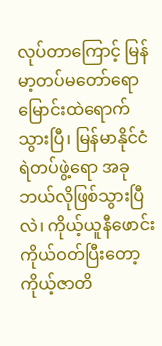လုပ်တာကြောင့် မြန်မာ့တပ်မတော်ရော မြောင်းထဲရောက်သွားပြီ၊ မြန်မာနိုင်ငံရဲတပ်ဖွဲ့ရော အခုဘယ်လိုဖြစ်သွားပြီလဲ၊ ကိုယ့်ယူနီဖောင်းကိုယ်ဝတ်ပြီးတော့ ကိုယ့်ဇာတိ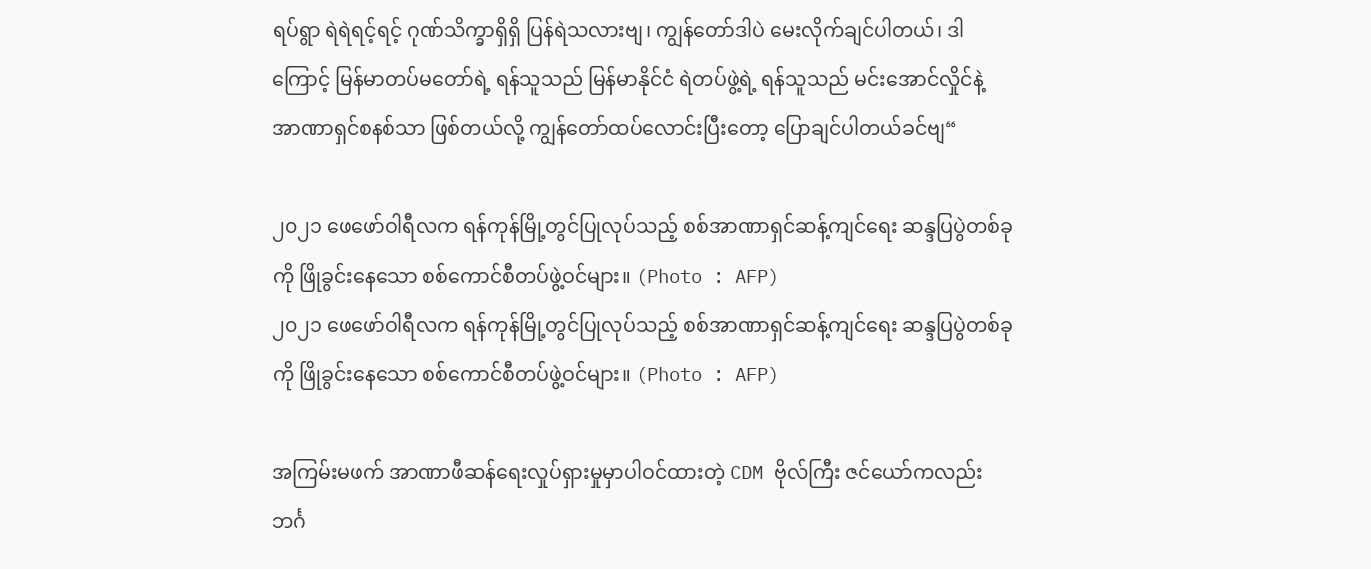ရပ်ရွာ ရဲရဲရင့်ရင့် ဂုဏ်သိက္ခာရှိရှိ ပြန်ရဲသလားဗျ၊ ကျွန်တော်ဒါပဲ မေးလိုက်ချင်ပါတယ်၊ ဒါကြောင့် မြန်မာတပ်မတော်ရဲ့ ရန်သူသည် မြန်မာနိုင်ငံ ရဲတပ်ဖွဲ့ရဲ့ ရန်သူသည် မင်းအောင်လှိုင်နဲ့ အာဏာရှင်စနစ်သာ ဖြစ်တယ်လို့ ကျွန်တော်ထပ်လောင်းပြီးတော့ ပြောချင်ပါတယ်ခင်ဗျ“

၂၀၂၁ ဖေဖော်ဝါရီလက ရန်ကုန်မြို့တွင်ပြုလုပ်သည့် စစ်အာဏာရှင်ဆန့်ကျင်ရေး ဆန္ဒပြပွဲတစ်ခုကို ဖြိုခွင်းနေသော စစ်ကောင်စီတပ်ဖွဲ့ဝင်များ။ (Photo : AFP)
၂၀၂၁ ဖေဖော်ဝါရီလက ရန်ကုန်မြို့တွင်ပြုလုပ်သည့် စစ်အာဏာရှင်ဆန့်ကျင်ရေး ဆန္ဒပြပွဲတစ်ခုကို ဖြိုခွင်းနေသော စစ်ကောင်စီတပ်ဖွဲ့ဝင်များ။ (Photo : AFP)

အကြမ်းမဖက် အာဏာဖီဆန်ရေးလှုပ်ရှားမှုမှာပါဝင်ထားတဲ့ CDM ဗိုလ်ကြီး ဇင်ယော်ကလည်း ဘင်္ဂ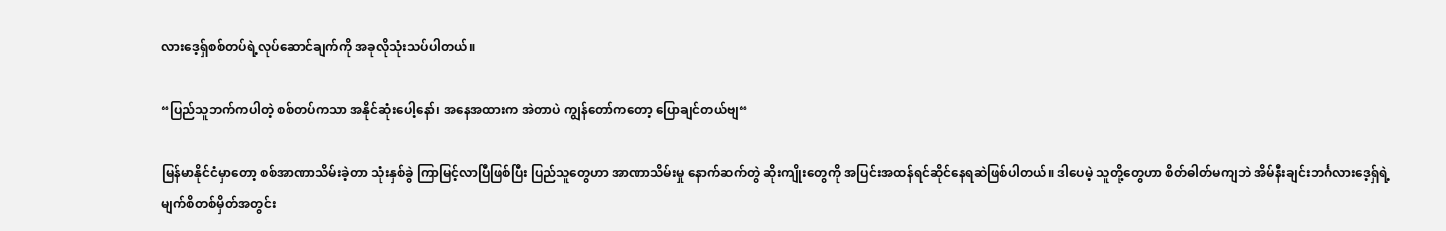လားဒေ့ရှ်စစ်တပ်ရဲ့လုပ်ဆောင်ချက်ကို အခုလိုသုံးသပ်ပါတယ်။

“ပြည်သူဘက်ကပါတဲ့ စစ်တပ်ကသာ အနိုင်ဆုံးပေါ့နော်၊ အနေအထားက အဲတာပဲ ကျွန်တော်ကတော့ ပြောချင်တယ်ဗျ“

မြန်မာနိုင်ငံမှာတော့ စစ်အာဏာသိမ်းခဲ့တာ သုံးနှစ်ခွဲ ကြာမြင့်လာပြီဖြစ်ပြီး ပြည်သူတွေဟာ အာဏာသိမ်းမှု နောက်ဆက်တွဲ ဆိုးကျိုးတွေကို အပြင်းအထန်ရင်ဆိုင်နေရဆဲဖြစ်ပါတယ်။ ဒါပေမဲ့ သူတို့တွေဟာ စိတ်ဓါတ်မကျဘဲ အိမ်နီးချင်းဘင်္ဂလားဒေ့ရှ်ရဲ့ မျက်စိတစ်မှိတ်အတွင်း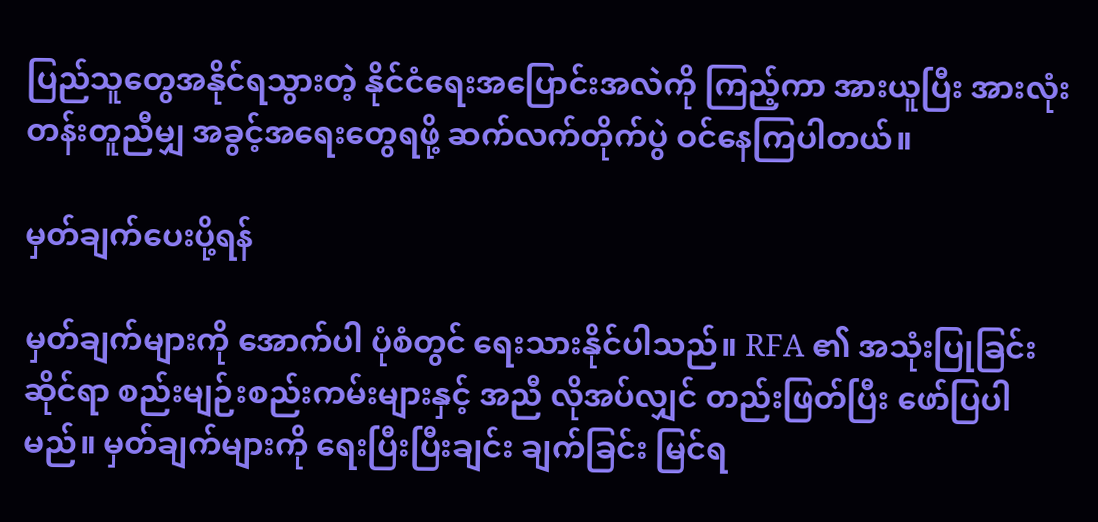ပြည်သူတွေအနိုင်ရသွားတဲ့ နိုင်ငံရေးအပြောင်းအလဲကို ကြည့်ကာ အားယူပြီး အားလုံးတန်းတူညီမျှ အခွင့်အရေးတွေရဖို့ ဆက်လက်တိုက်ပွဲ ဝင်နေကြပါတယ်။

မှတ်ချက်ပေးပို့ရန်

မှတ်ချက်များကို အောက်ပါ ပုံစံတွင် ရေးသားနိုင်ပါသည်။ RFA ၏ အသုံးပြုခြင်းဆိုင်ရာ စည်းမျဉ်းစည်းကမ်းများနှင့် အညီ လိုအပ်လျှင် တည်းဖြတ်ပြီး ဖော်ပြပါမည်။ မှတ်ချက်များကို ရေးပြီးပြီးချင်း ချက်ခြင်း မြင်ရ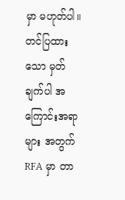မှာ မဟုတ်ပါ။ တင်ပြထားသော မှတ်ချက်ပါ အကြောင်းအရာများ အတွက် RFA မှာ တာ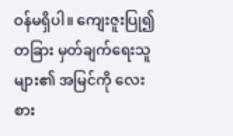ဝန်မရှိပါ။ ကျေးဇူးပြု၍ တခြား မှတ်ချက်ရေးသူများ၏ အမြင်ကို လေးစား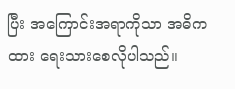ပြီး အကြောင်းအရာကိုသာ အဓိကထား ရေးသားစေလိုပါသည်။